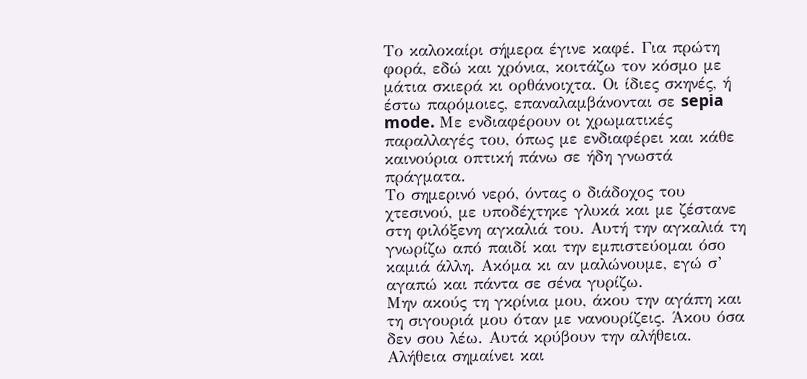Το καλοκαίρι σήμερα έγινε καφέ. Για πρώτη φορά, εδώ και χρόνια, κοιτάζω τον κόσμο με μάτια σκιερά κι ορθάνοιχτα. Οι ίδιες σκηνές, ή έστω παρόμοιες, επαναλαμβάνονται σε sepia mode. Με ενδιαφέρουν οι χρωματικές παραλλαγές του, όπως με ενδιαφέρει και κάθε καινούρια οπτική πάνω σε ήδη γνωστά πράγματα.
Το σημερινό νερό, όντας ο διάδοχος του χτεσινού, με υποδέχτηκε γλυκά και με ζέστανε στη φιλόξενη αγκαλιά του. Αυτή την αγκαλιά τη γνωρίζω από παιδί και την εμπιστεύομαι όσο καμιά άλλη. Ακόμα κι αν μαλώνουμε, εγώ σ’ αγαπώ και πάντα σε σένα γυρίζω.
Μην ακούς τη γκρίνια μου, άκου την αγάπη και τη σιγουριά μου όταν με νανουρίζεις. Άκου όσα δεν σου λέω. Αυτά κρύβουν την αλήθεια. Αλήθεια σημαίνει και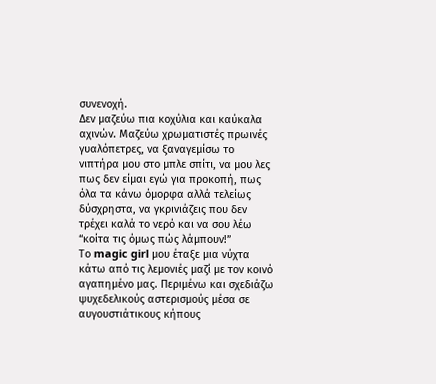συνενοχή.
Δεν μαζεύω πια κοχύλια και καύκαλα αχινών. Μαζεύω χρωματιστές πρωινές γυαλόπετρες, να ξαναγεμίσω το νιπτήρα μου στο μπλε σπίτι, να μου λες πως δεν είμαι εγώ για προκοπή, πως όλα τα κάνω όμορφα αλλά τελείως δύσχρηστα, να γκρινιάζεις που δεν τρέχει καλά το νερό και να σου λέω “κοίτα τις όμως πώς λάμπουν!”
Το magic girl μου έταξε μια νύχτα κάτω από τις λεμονιές μαζί με τον κοινό αγαπημένο μας. Περιμένω και σχεδιάζω ψυχεδελικούς αστερισμούς μέσα σε αυγουστιάτικους κήπους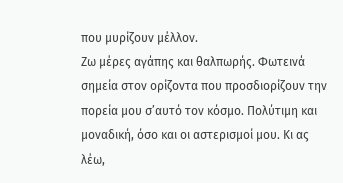που μυρίζουν μέλλον.
Ζω μέρες αγάπης και θαλπωρής. Φωτεινά σημεία στον ορίζοντα που προσδιορίζουν την πορεία μου σ’αυτό τον κόσμο. Πολύτιμη και μοναδική, όσο και οι αστερισμοί μου. Κι ας λέω,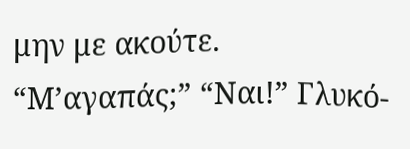μην με ακούτε.
“Μ’αγαπάς;” “Ναι!” Γλυκό-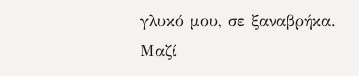γλυκό μου, σε ξαναβρήκα.
Μαζί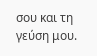σου και τη γεύση μου.